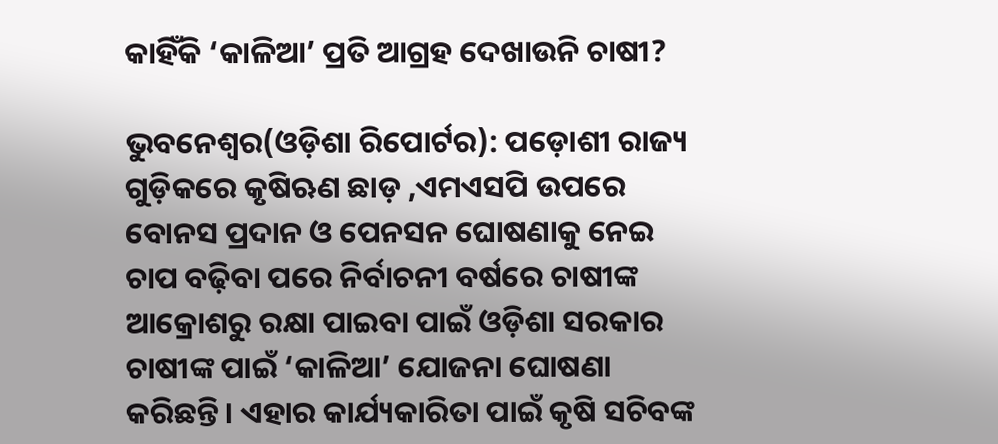କାହିଁକି ‘କାଳିଆ’ ପ୍ରତି ଆଗ୍ରହ ଦେଖାଉନି ଚାଷୀ?

ଭୁବନେଶ୍ୱର(ଓଡ଼ିଶା ରିପୋର୍ଟର): ପଡ଼ୋଶୀ ରାଜ୍ୟ ଗୁଡ଼ିକରେ କୃଷିଋଣ ଛାଡ଼ ,ଏମଏସପି ଉପରେ ବୋନସ ପ୍ରଦାନ ଓ ପେନସନ ଘୋଷଣାକୁ ନେଇ ଚାପ ବଢ଼ିବା ପରେ ନିର୍ବାଚନୀ ବର୍ଷରେ ଚାଷୀଙ୍କ ଆକ୍ରୋଶରୁ ରକ୍ଷା ପାଇବା ପାଇଁ ଓଡ଼ିଶା ସରକାର ଚାଷୀଙ୍କ ପାଇଁ ‘କାଳିଆ’ ଯୋଜନା ଘୋଷଣା କରିଛନ୍ତି। ଏହାର କାର୍ଯ୍ୟକାରିତା ପାଇଁ କୃଷି ସଚିବଙ୍କ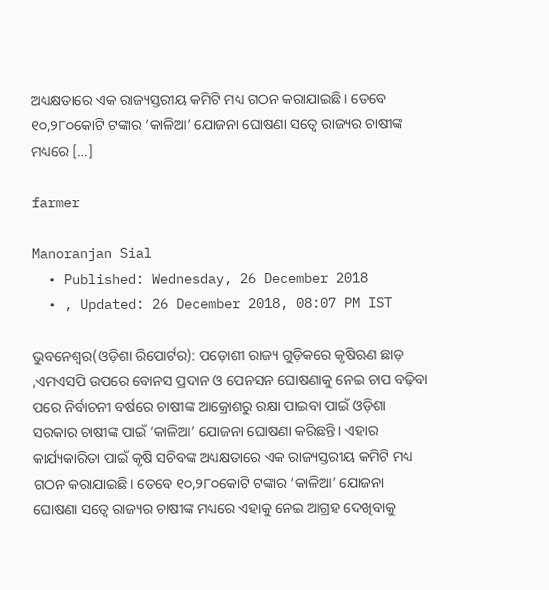ଅଧ୍ୟକ୍ଷତାରେ ଏକ ରାଜ୍ୟସ୍ତରୀୟ କମିଟି ମଧ୍ୟ ଗଠନ କରାଯାଇଛି। ତେବେ ୧୦,୨୮୦କୋଟି ଟଙ୍କାର ‘କାଳିଆ’ ଯୋଜନା ଘୋଷଣା ସତ୍ୱେ ରାଜ୍ୟର ଚାଷୀଙ୍କ ମଧ୍ୟରେ […]

farmer

Manoranjan Sial
  • Published: Wednesday, 26 December 2018
  • , Updated: 26 December 2018, 08:07 PM IST

ଭୁବନେଶ୍ୱର(ଓଡ଼ିଶା ରିପୋର୍ଟର): ପଡ଼ୋଶୀ ରାଜ୍ୟ ଗୁଡ଼ିକରେ କୃଷିଋଣ ଛାଡ଼ ,ଏମଏସପି ଉପରେ ବୋନସ ପ୍ରଦାନ ଓ ପେନସନ ଘୋଷଣାକୁ ନେଇ ଚାପ ବଢ଼ିବା ପରେ ନିର୍ବାଚନୀ ବର୍ଷରେ ଚାଷୀଙ୍କ ଆକ୍ରୋଶରୁ ରକ୍ଷା ପାଇବା ପାଇଁ ଓଡ଼ିଶା ସରକାର ଚାଷୀଙ୍କ ପାଇଁ ‘କାଳିଆ’ ଯୋଜନା ଘୋଷଣା କରିଛନ୍ତି। ଏହାର କାର୍ଯ୍ୟକାରିତା ପାଇଁ କୃଷି ସଚିବଙ୍କ ଅଧ୍ୟକ୍ଷତାରେ ଏକ ରାଜ୍ୟସ୍ତରୀୟ କମିଟି ମଧ୍ୟ ଗଠନ କରାଯାଇଛି। ତେବେ ୧୦,୨୮୦କୋଟି ଟଙ୍କାର ‘କାଳିଆ’ ଯୋଜନା ଘୋଷଣା ସତ୍ୱେ ରାଜ୍ୟର ଚାଷୀଙ୍କ ମଧ୍ୟରେ ଏହାକୁ ନେଇ ଆଗ୍ରହ ଦେଖିବାକୁ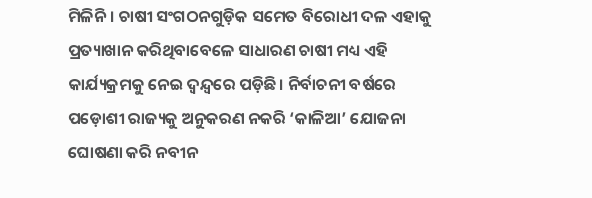ମିଳିନି। ଚାଷୀ ସଂଗଠନଗୁଡ଼ିକ ସମେତ ବିରୋଧୀ ଦଳ ଏହାକୁ ପ୍ରତ୍ୟାଖାନ କରିଥିବାବେଳେ ସାଧାରଣ ଚାଷୀ ମଧ୍ୟ ଏହି କାର୍ଯ୍ୟକ୍ରମକୁ ନେଇ ଦ୍ୱନ୍ଦ୍ୱରେ ପଡ଼ିଛି। ନିର୍ବାଚନୀ ବର୍ଷରେ ପଡ଼ୋଶୀ ରାଜ୍ୟକୁ ଅନୁକରଣ ନକରି ‘କାଳିଆ’ ଯୋଜନା ଘୋଷଣା କରି ନବୀନ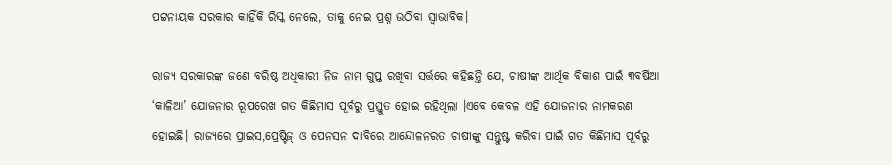ପଟ୍ଟନାୟକ ସରକାର କାହିଁକି ରିସ୍କ ନେଲେ, ତାକୁ ନେଇ ପ୍ରଶ୍ନ ଉଠିବା ସ୍ୱାଭାବିକ।

ରାଜ୍ୟ ସରକାରଙ୍କ ଜଣେ ବରିଷ୍ଠ ଅଧିକାରୀ ନିଜ ନାମ ଗୁପ୍ତ ରଖିବା ସର୍ତ୍ତରେ କହିଛନ୍ତି ଯେ, ଚାଷୀଙ୍କ ଆର୍ଥିକ ବିକାଶ ପାଇଁ ୩ବର୍ଷିଆ ‘କାଳିଆ’ ଯୋଜନାର ରୂପରେଖ ଗତ କିଛିମାସ ପୂର୍ବରୁ ପ୍ରସ୍ତୁତ ହୋଇ ରହିଥିଲା ।ଏବେ କେବଳ ଏହି ଯୋଜନାର ନାମକରଣ ହୋଇଛି। ରାଜ୍ୟରେ ପ୍ରାଇସ,ପ୍ରେଷ୍ଟିଜ୍ ଓ ପେନସନ ଦାବିରେ ଆନ୍ଦୋଳନରତ ଚାଷୀଙ୍କୁ ସନ୍ତୁଷ୍ଟ କରିବା ପାଇଁ ଗତ କିଛିମାସ ପୂର୍ବରୁ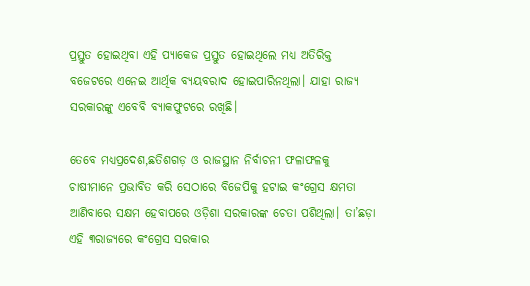ପ୍ରସ୍ତୁତ ହୋଇଥିବା ଏହି ପ୍ୟାକେଜ ପ୍ରସ୍ତୁତ ହୋଇଥିଲେ ମଧ୍ୟ ଅତିରିକ୍ତ ବଜେଟରେ ଏନେଇ ଆର୍ଥିକ ବ୍ୟୟବରାଦ ହୋଇପାରିନଥିଲା। ଯାହା ରାଜ୍ୟ ସରକାରଙ୍କୁ ଏବେବି ବ୍ୟାକଫୁଟରେ ରଖିଛି।

ତେବେ ମଧ୍ୟପ୍ରଦେଶ,ଛତିଶଗଡ଼ ଓ ରାଜସ୍ଥାନ ନିର୍ବାଚନୀ ଫଳାଫଳକୁ ଚାଷୀମାନେ ପ୍ରଭାବିତ କରି ସେଠାରେ ବିଜେପିକୁ ହଟାଇ କଂଗ୍ରେସ କ୍ଷମତା ଆଣିବାରେ ସକ୍ଷମ ହେବାପରେ ଓଡ଼ିଶା ସରକାରଙ୍କ ଚେତା ପଶିଥିଲା। ତା’ଛଡ଼ା ଏହି ୩ରାଜ୍ୟରେ କଂଗ୍ରେସ ସରକାର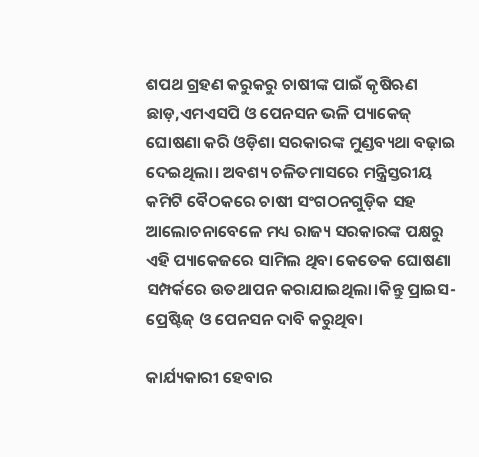ଶପଥ ଗ୍ରହଣ କରୁକରୁ ଚାଷୀଙ୍କ ପାଇଁ କୃଷିଋଣ ଛାଡ଼,ଏମଏସପି ଓ ପେନସନ ଭଳି ପ୍ୟାକେଜ୍ ଘୋଷଣା କରି ଓଡ଼ିଶା ସରକାରଙ୍କ ମୁଣ୍ଡବ୍ୟଥା ବଢ଼ାଇ ଦେଇଥିଲା। ଅବଶ୍ୟ ଚଳିତମାସରେ ମନ୍ତ୍ରିସ୍ତରୀୟ କମିଟି ବୈଠକରେ ଚାଷୀ ସଂଗଠନଗୁଡ଼ିକ ସହ ଆଲୋଚନାବେଳେ ମଧ୍ୟ ରାଜ୍ୟ ସରକାରଙ୍କ ପକ୍ଷରୁ ଏହି ପ୍ୟାକେଜରେ ସାମିଲ ଥିବା କେତେକ ଘୋଷଣା ସମ୍ପର୍କରେ ଉତଥାପନ କରାଯାଇଥିଲା।କିନ୍ତୁ ପ୍ରାଇସ-ପ୍ରେଷ୍ଟିଜ୍ ଓ ପେନସନ ଦାବି କରୁଥିବା

କାର୍ଯ୍ୟକାରୀ ହେବାର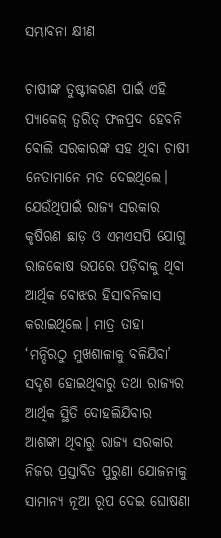ସମ୍ଭାବନା କ୍ଷୀଣ

ଚାଷୀଙ୍କ ତୁଷ୍ଟୀକରଣ ପାଇଁ ଏହି ପ୍ୟାକେଜ୍ ତ୍ୱରିତ୍ ଫଳପ୍ରଦ ହେବନି ବୋଲି ସରକାରଙ୍କ ସହ ଥିବା ଚାଷୀ ନେତାମାନେ ମତ ଦେଇଥିଲେ। ଯେଉଁଥିପାଇଁ ରାଜ୍ୟ ସରକାର କୃଷିଋଣ ଛାଡ଼ ଓ ଏମଏସପି ଯୋଗୁ ରାଜକୋଷ ଉପରେ ପଡ଼ିବାକୁ ଥିବା ଆର୍ଥିକ ବୋଝର ହିସାବନିକାସ କରାଇଥିଲେ। ମାତ୍ର ତାହା ‘ମନ୍ଦିରଠୁ ମୁଖଶାଳାକୁ ବଳିଯିବା’ ସଦୃଶ ହୋଇଥିବାରୁ ତଥା ରାଜ୍ୟର ଆର୍ଥିକ ସ୍ଥିତି ଦୋହଲିଯିବାର ଆଶଙ୍କା ଥିବାରୁ ରାଜ୍ୟ ସରକାର ନିଜର ପ୍ରସ୍ତାବିତ ପୁରୁଣା ଯୋଜନାକୁ ସାମାନ୍ୟ ନୂଆ ରୂପ ଦେଇ ଘୋଷଣା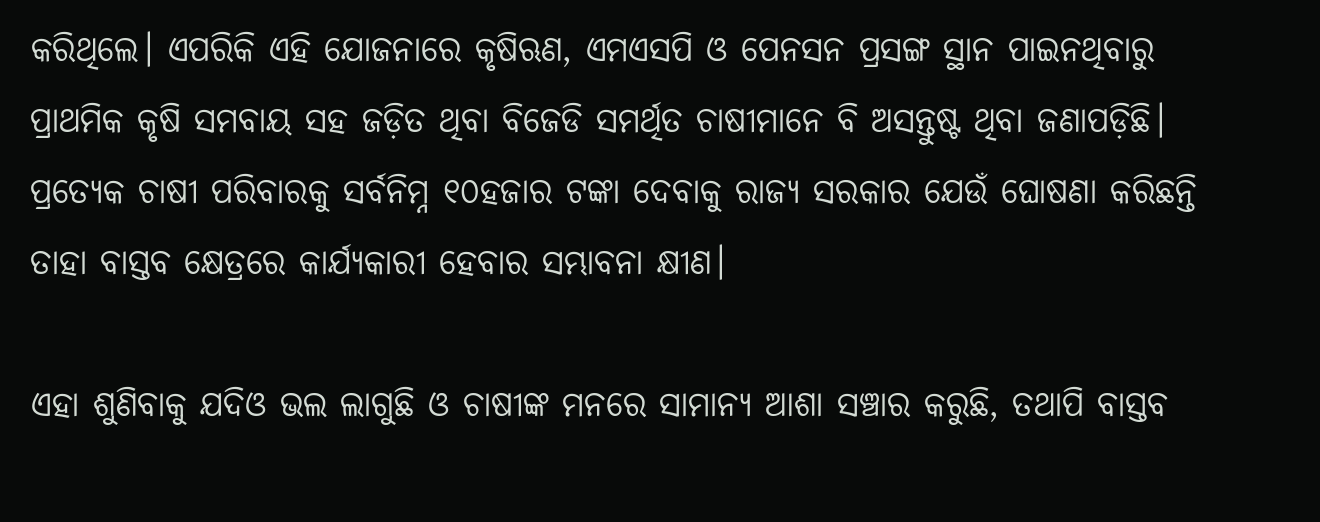କରିଥିଲେ। ଏପରିକି ଏହି ଯୋଜନାରେ କୃଷିଋଣ, ଏମଏସପି ଓ ପେନସନ ପ୍ରସଙ୍ଗ ସ୍ଥାନ ପାଇନଥିବାରୁ ପ୍ରାଥମିକ କୃଷି ସମବାୟ ସହ ଜଡ଼ିତ ଥିବା ବିଜେଡି ସମର୍ଥିତ ଚାଷୀମାନେ ବି ଅସନ୍ତୁଷ୍ଟ ଥିବା ଜଣାପଡ଼ିଛି। ପ୍ରତ୍ୟେକ ଚାଷୀ ପରିବାରକୁ ସର୍ବନିମ୍ନ ୧୦ହଜାର ଟଙ୍କା ଦେବାକୁ ରାଜ୍ୟ ସରକାର ଯେଉଁ ଘୋଷଣା କରିଛନ୍ତି ତାହା ବାସ୍ତବ କ୍ଷେତ୍ରରେ କାର୍ଯ୍ୟକାରୀ ହେବାର ସମ୍ଭାବନା କ୍ଷୀଣ।

ଏହା ଶୁଣିବାକୁ ଯଦିଓ ଭଲ ଲାଗୁଛି ଓ ଚାଷୀଙ୍କ ମନରେ ସାମାନ୍ୟ ଆଶା ସଞ୍ଚାର କରୁଛି, ତଥାପି ବାସ୍ତବ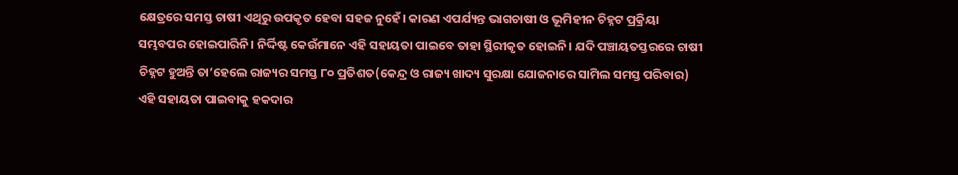କ୍ଷେତ୍ରରେ ସମସ୍ତ ଚାଷୀ ଏଥିରୁ ଉପକୃତ ହେବା ସହଜ ନୁହେଁ। କାରଣ ଏପର୍ଯ୍ୟନ୍ତ ଭାଗଚାଷୀ ଓ ଭୂମିହୀନ ଚିହ୍ନଟ ପ୍ରକ୍ରିୟା ସମ୍ଭବପର ହୋଇପାରିନି। ନିର୍ଦ୍ଦିଷ୍ଟ କେଉଁମାନେ ଏହି ସହାୟତା ପାଇବେ ତାହା ସ୍ଥିରୀକୃତ ହୋଇନି। ଯଦି ପଞ୍ଚାୟତସ୍ତରରେ ଚାଷୀ ଚିହ୍ନଟ ହୁଅନ୍ତି ତା’ହେଲେ ରାଜ୍ୟର ସମସ୍ତ ୮୦ ପ୍ରତିଶତ(କେନ୍ଦ୍ର ଓ ରାଜ୍ୟ ଖାଦ୍ୟ ସୁରକ୍ଷା ଯୋଜନାରେ ସାମିଲ ସମସ୍ତ ପରିବାର) ଏହି ସହାୟତା ପାଇବାକୁ ହକଦାର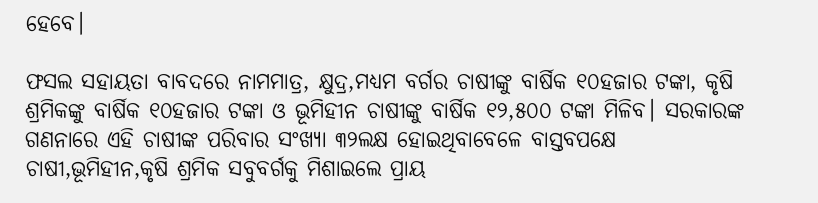ହେବେ।

ଫସଲ ସହାୟତା ବାବଦରେ ନାମମାତ୍ର, କ୍ଷୁଦ୍ର,ମଧ୍ୟମ ବର୍ଗର ଚାଷୀଙ୍କୁ ବାର୍ଷିକ ୧୦ହଜାର ଟଙ୍କା, କୃଷି ଶ୍ରମିକଙ୍କୁ ବାର୍ଷିକ ୧୦ହଜାର ଟଙ୍କା ଓ ଭୂମିହୀନ ଚାଷୀଙ୍କୁ ବାର୍ଷିକ ୧୨,୫୦୦ ଟଙ୍କା ମିଳିବ। ସରକାରଙ୍କ ଗଣନାରେ ଏହି ଚାଷୀଙ୍କ ପରିବାର ସଂଖ୍ୟା ୩୨ଲକ୍ଷ ହୋଇଥିବାବେଳେ ବାସ୍ତବପକ୍ଷେ ଚାଷୀ,ଭୂମିହୀନ,କୃଷି ଶ୍ରମିକ ସବୁବର୍ଗକୁ ମିଶାଇଲେ ପ୍ରାୟ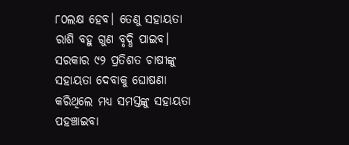୮୦ଲକ୍ଷ ହେବ। ତେଣୁ ସହାୟତା ରାଶି ବହୁ ଗୁଣ ବୃଦ୍ଧି ପାଇବ। ସରକାର ୯୨ ପ୍ରତିଶତ ଚାଷୀଙ୍କୁ ସହାୟତା ଦେବାକୁ ଘୋଷଣା କରିଥିଲେ ମଧ୍ୟ ସମସ୍ତଙ୍କୁ ସହାୟତା ପହଞ୍ଚାଇବା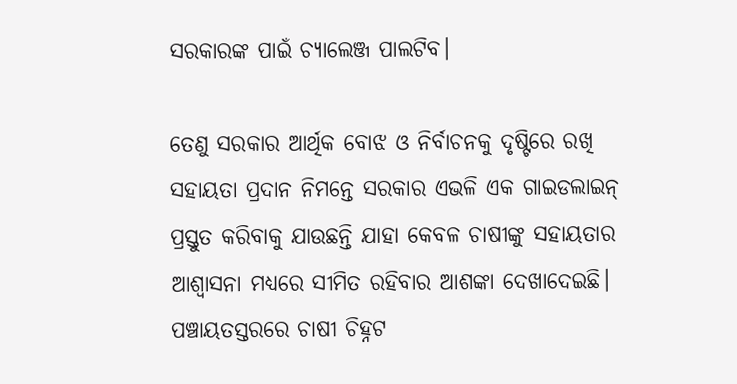ସରକାରଙ୍କ ପାଇଁ ଚ୍ୟାଲେଞ୍ଜ ପାଲଟିବ।

ତେଣୁ ସରକାର ଆର୍ଥିକ ବୋଝ ଓ ନିର୍ବାଚନକୁ ଦୃଷ୍ଟିରେ ରଖି ସହାୟତା ପ୍ରଦାନ ନିମନ୍ତେ ସରକାର ଏଭଳି ଏକ ଗାଇଡଲାଇନ୍ ପ୍ରସ୍ତୁତ କରିବାକୁ ଯାଉଛନ୍ତି ଯାହା କେବଳ ଚାଷୀଙ୍କୁ ସହାୟତାର ଆଶ୍ୱାସନା ମଧ୍ୟରେ ସୀମିତ ରହିବାର ଆଶଙ୍କା ଦେଖାଦେଇଛି। ପଞ୍ଚାୟତସ୍ତରରେ ଚାଷୀ ଚିହ୍ନଟ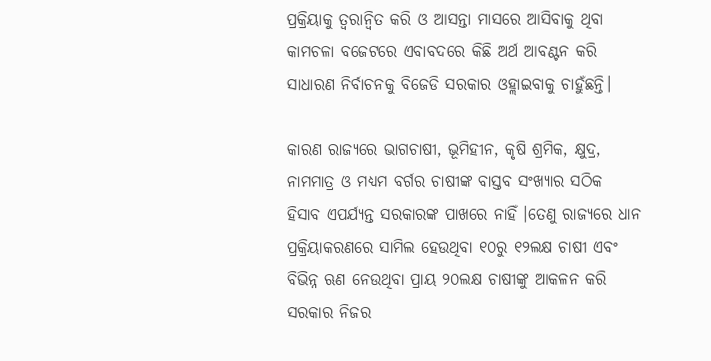ପ୍ରକ୍ରିୟାକୁ ତ୍ୱରାନ୍ୱିତ କରି ଓ ଆସନ୍ତା ମାସରେ ଆସିବାକୁ ଥିବା କାମଚଳା ବଜେଟରେ ଏବାବଦରେ କିଛି ଅର୍ଥ ଆବଣ୍ଟନ କରି ସାଧାରଣ ନିର୍ବାଚନକୁ ବିଜେଡି ସରକାର ଓହ୍ଲାଇବାକୁ ଚାହୁଁଛନ୍ତି।

କାରଣ ରାଜ୍ୟରେ ଭାଗଚାଷୀ, ଭୂମିହୀନ, କୃଷି ଶ୍ରମିକ, କ୍ଷୁଦ୍ର, ନାମମାତ୍ର ଓ ମଧ୍ୟମ ବର୍ଗର ଚାଷୀଙ୍କ ବାସ୍ତବ ସଂଖ୍ୟାର ସଠିକ ହିସାବ ଏପର୍ଯ୍ୟନ୍ତ ସରକାରଙ୍କ ପାଖରେ ନାହିଁ ।ତେଣୁ ରାଜ୍ୟରେ ଧାନ ପ୍ରକ୍ରିୟାକରଣରେ ସାମିଲ ହେଉଥିବା ୧୦ରୁ ୧୨ଲକ୍ଷ ଚାଷୀ ଏବଂ ବିଭିନ୍ନ ଋଣ ନେଉଥିବା ପ୍ରାୟ ୨୦ଲକ୍ଷ ଚାଷୀଙ୍କୁ ଆକଳନ କରି ସରକାର ନିଜର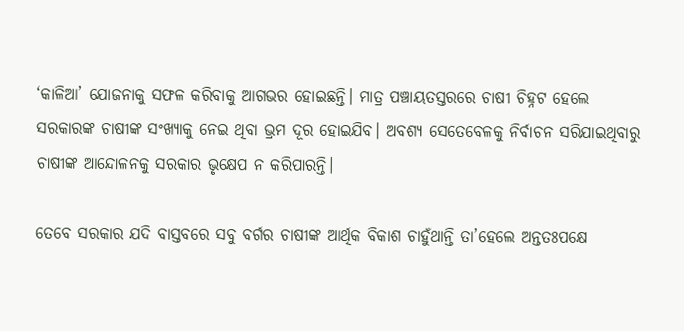‘କାଳିଆ’ ଯୋଜନାକୁ ସଫଳ କରିବାକୁ ଆଗଭର ହୋଇଛନ୍ତି। ମାତ୍ର ପଞ୍ଚାୟତସ୍ତରରେ ଚାଷୀ ଚିହ୍ନଟ ହେଲେ ସରକାରଙ୍କ ଚାଷୀଙ୍କ ସଂଖ୍ୟାକୁ ନେଇ ଥିବା ଭ୍ରମ ଦୂର ହୋଇଯିବ। ଅବଶ୍ୟ ସେତେବେଳକୁ ନିର୍ବାଚନ ସରିଯାଇଥିବାରୁ ଚାଷୀଙ୍କ ଆନ୍ଦୋଳନକୁ ସରକାର ଭୃକ୍ଷେପ ନ କରିପାରନ୍ତି।

ତେବେ ସରକାର ଯଦି ବାସ୍ତବରେ ସବୁ ବର୍ଗର ଚାଷୀଙ୍କ ଆର୍ଥିକ ବିକାଶ ଚାହୁଁଥାନ୍ତି ତା’ହେଲେ ଅନ୍ତତଃପକ୍ଷେ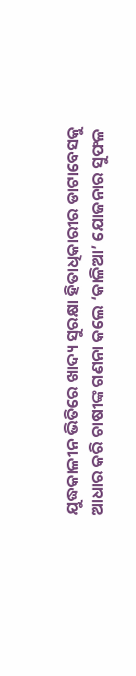ଯୁଦ୍ଧକାଳୀନ ଭିତିରେ ଖାଦ୍ୟ ସୁରକ୍ଷା ହିତାଧିକାରୀର ଡାଟାବେସକୁ ଆଧାର କରି ଚାଷୀଙ୍କ ଗଣନା କଲେ ‘କାଳିଆ’ ଯୋଜନାର ସୁଫଳ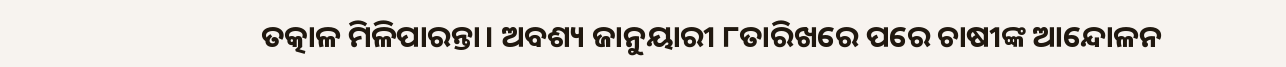ତତ୍କାଳ ମିଳିପାରନ୍ତା। ଅବଶ୍ୟ ଜାନୁୟାରୀ ୮ତାରିଖରେ ପରେ ଚାଷୀଙ୍କ ଆନ୍ଦୋଳନ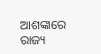ଆଶଙ୍କାରେ ରାଜ୍ୟ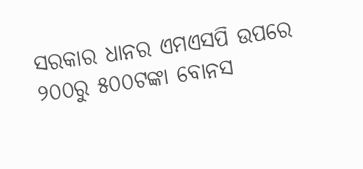ସରକାର ଧାନର ଏମଏସପି ଉପରେ ୨୦୦ରୁ ୫୦୦ଟଙ୍କା ବୋନସ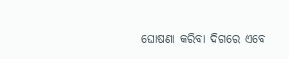ଘୋଷଣା କରିବା ଦିଗରେ ଏବେ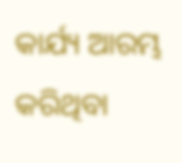କାର୍ଯ୍ୟ ଆରମ୍ଭ କରିଥିବା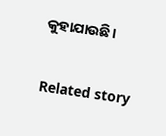କୁହାଯାଉଛି।

Related story